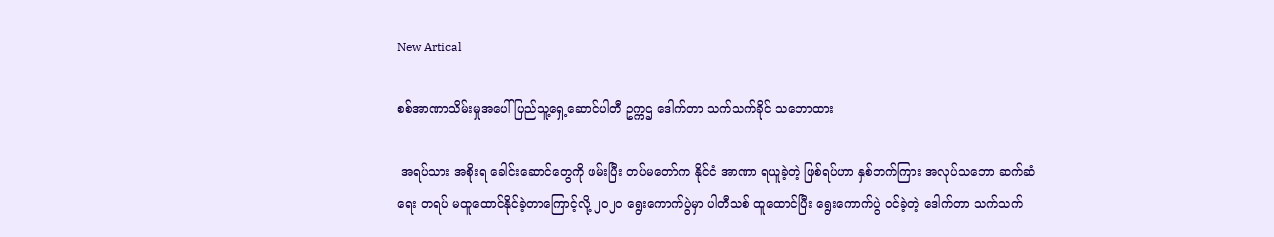New Artical

စစ်အာဏာသိမ်းမှုအပေါ် ပြည်သူ့ရှေ့ဆောင်ပါတီ ဥက္ကဌ ဒေါက်တာ သက်သက်ခိုင် သဘောထား

 အရပ်သား အစိုးရ ခေါင်းဆောင်တွေကို ဖမ်းပြီး တပ်မတော်က နိုင်ငံ အာဏာ ရယူခဲ့တဲ့ ဖြစ်ရပ်ဟာ နှစ်ဘက်ကြား အလုပ်သဘော ဆက်ဆံရေး တရပ် မထူထောင်နိုင်ခဲ့တာကြောင့်လို့ ၂၀၂၀ ရွေးကောက်ပွဲမှာ ပါတီသစ် ထူထောင်ပြီး ရွေးကောက်ပွဲ ဝင်ခဲ့တဲ့ ဒေါက်တာ သက်သက်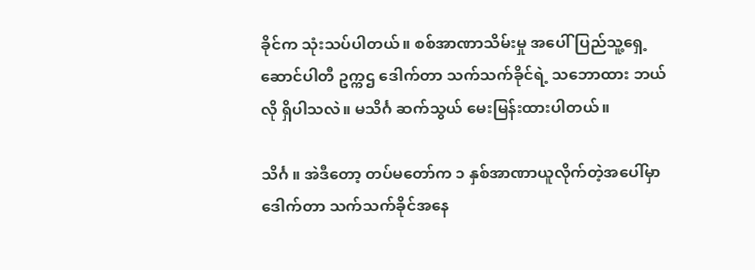ခိုင်က သုံးသပ်ပါတယ်။ စစ်အာဏာသိမ်းမှု အပေါ် ပြည်သူ့ရှေ့ဆောင်ပါတီ ဥက္ကဌ ဒေါက်တာ သက်သက်ခိုင်ရဲ့ သဘောထား ဘယ်လို ရှိပါသလဲ။ မသိင်္ဂ ဆက်သွယ် မေးမြန်းထားပါတယ်။

သိင်္ဂ ။ အဲဒီတော့ တပ်မတော်က ၁ နှစ်အာဏာယူလိုက်တဲ့အပေါ်မှာ ဒေါက်တာ သက်သက်ခိုင်အနေ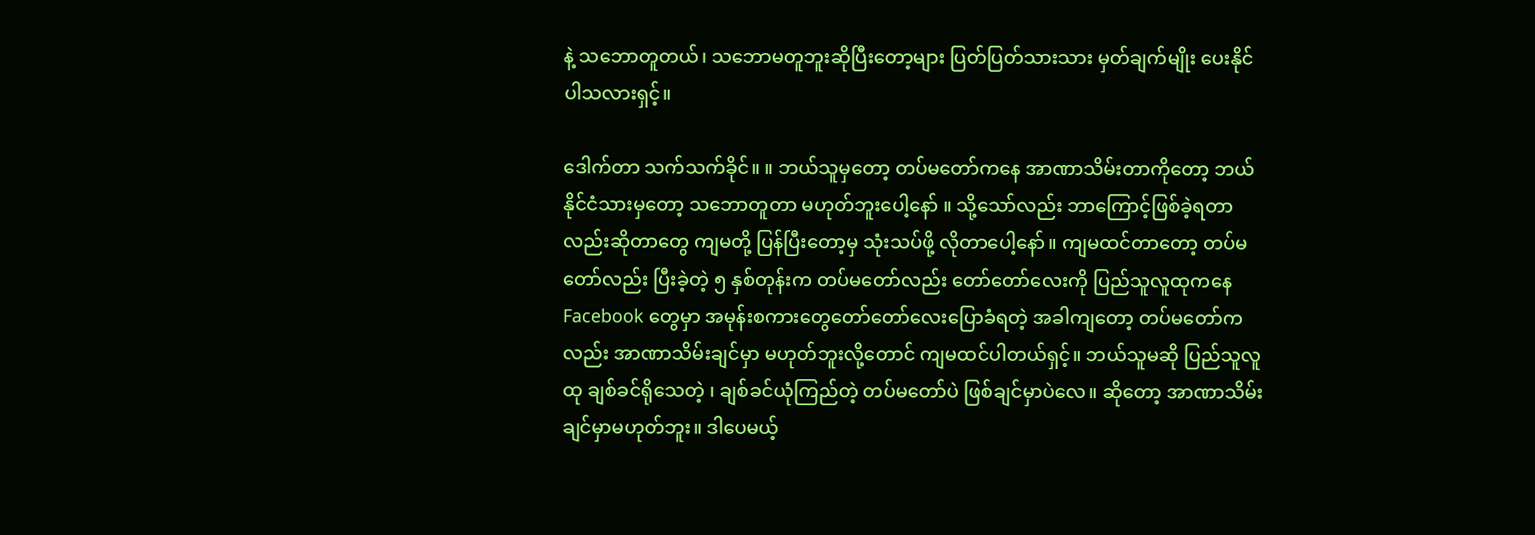နဲ့ သဘောတူတယ်၊ သဘောမတူဘူးဆိုပြီးတော့များ ပြတ်ပြတ်သားသား မှတ်ချက်မျိုး ပေးနိုင်ပါသလားရှင့်။

ဒေါက်တာ သက်သက်ခိုင်။ ။ ဘယ်သူမှတော့ တပ်မတော်ကနေ အာဏာသိမ်းတာကိုတော့ ဘယ်နိုင်ငံသားမှတော့ သဘောတူတာ မဟုတ်ဘူးပေါ့နော် ။ သို့သော်လည်း ဘာကြောင့်ဖြစ်ခဲ့ရတာလည်းဆိုတာတွေ ကျမတို့ ပြန်ပြီးတော့မှ သုံးသပ်ဖို့ လိုတာပေါ့နော်။ ကျမထင်တာတော့ တပ်မတော်လည်း ပြီးခဲ့တဲ့ ၅ နှစ်တုန်းက တပ်မတော်လည်း တော်တော်လေးကို ပြည်သူလူထုကနေ Facebook တွေမှာ အမုန်းစကားတွေတော်တော်လေးပြောခံရတဲ့ အခါကျတော့ တပ်မတော်ကလည်း အာဏာသိမ်းချင်မှာ မဟုတ်ဘူးလို့တောင် ကျမထင်ပါတယ်ရှင့်။ ဘယ်သူမဆို ပြည်သူလူထု ချစ်ခင်ရိုသေတဲ့ ၊ ချစ်ခင်ယုံကြည်တဲ့ တပ်မတော်ပဲ ဖြစ်ချင်မှာပဲလေ။ ဆိုတော့ အာဏာသိမ်းချင်မှာမဟုတ်ဘူး။ ဒါပေမယ့်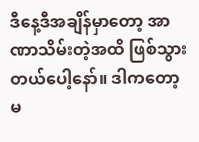ဒီနေ့ဒီအချိန်မှာတော့ အာဏာသိမ်းတဲ့အထိ ဖြစ်သွားတယ်ပေါ့နော်။ ဒါကတော့ မ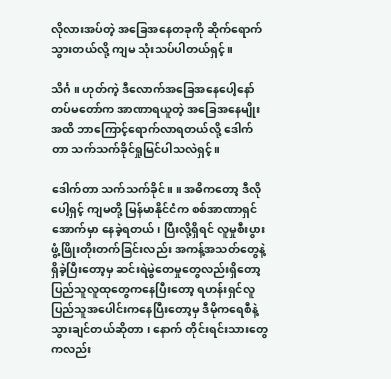လိုလားအပ်တဲ့ အခြေအနေတခုကို ဆိုက်ရောက်သွားတယ်လို့ ကျမ သုံးသပ်ပါတယ်ရှင့်။

သိင်္ဂ ။ ဟုတ်ကဲ့ ဒီလောက်အခြေအနေပေါ့နော် တပ်မတော်က အာဏာရယူတဲ့ အခြေအနေမျိုးအထိ ဘာကြောင့်ရောက်လာရတယ်လို့ ဒေါက်တာ သက်သက်ခိုင်ရှုမြင်ပါသလဲရှင့်။

ဒေါက်တာ သက်သက်ခိုင်။ ။ အဓိကတော့ ဒီလိုပေါ့ရှင့် ကျမတို့ မြန်မာနိုင်ငံက စစ်အာဏာရှင်အောက်မှာ နေခဲ့ရတယ်၊ ပြီးလို့ရှိရင် လူမှုစီးပွား ဖွံ့ဖြိုးတိုးတက်ခြင်းလည်း အကန့်အသတ်တွေနဲ့ရှိခဲ့ပြီးတော့မှ ဆင်းရဲမွဲတေမှုတွေလည်းရှိတော့ ပြည်သူလူထုတွေကနေပြီးတော့ ရဟန်းရှင်လူ ပြည်သူအပေါင်းကနေပြီးတော့မှ ဒီမိုကရေစီနဲ့ သွားချင်တယ်ဆိုတာ ၊ နောက် တိုင်းရင်းသားတွေကလည်း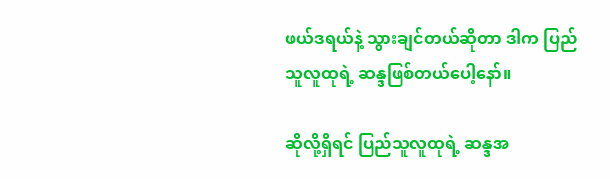ဖယ်ဒရယ်နဲ့ သွားချင်တယ်ဆိုတာ ဒါက ပြည်သူလူထုရဲ့ ဆန္ဒဖြစ်တယ်ပေါ့နော်။

ဆိုလို့ရှိရင် ပြည်သူလူထုရဲ့ ဆန္ဒအ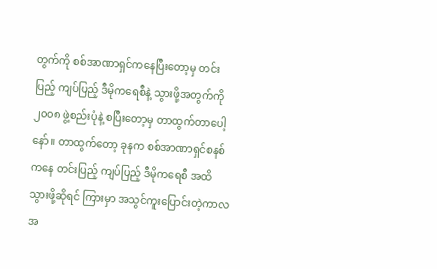တွက်ကို စစ်အာဏာရှင်ကနေပြီးတော့မှ တင်းပြည့် ကျပ်ပြည့် ဒီမိုကရေစီနဲ့ သွားဖို့အတွက်ကို ၂၀၀၈ ဖွဲ့စည်းပုံနဲ့ စပြီးတော့မှ တာထွက်တာပေါ့နော်။ တာထွက်တော့ ခုနက စစ်အာဏာရှင်စနစ်ကနေ တင်းပြည့် ကျပ်ပြည့် ဒီမိုကရေစီ အထိ သွားဖို့ဆိုရင် ကြားမှာ အသွင်ကူးပြောင်းတဲ့ကာလအ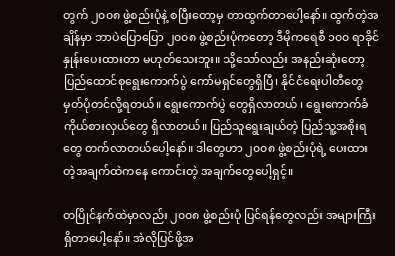တွက် ၂၀၀၈ ဖွဲ့စည်းပုံနဲ့ စပြီးတော့မှ တာထွက်တာပေါ့နော်။ ထွက်တဲ့အချိန်မှာ ဘာပဲပြောပြော ၂၀၀၈ ဖွဲ့စည်းပုံကတော့ ဒီမိုကရေစီ ၁၀၀ ရာခိုင်နှုန်းပေးထားတာ မဟုတ်သေးဘူး။ သို့သော်လည်း အနည်းဆုံးတော့ ပြည်ထောင်စုရွေးကောက်ပွဲ ကော်မရှင်တွေရှိပြီ၊ နိုင်ငံရေးပါတီတွေ မှတ်ပုံတင်လို့ရတယ်။ ရွေးကောက်ပွဲ တွေရှိလာတယ် ၊ ရွေးကောက်ခံကိုယ်စားလှယ်တွေ ရှိလာတယ်။ ပြည်သူရွေးချယ်တဲ့ ပြည်သူ့အစိုးရတွေ တက်လာတယ်ပေါ့နော်။ ဒါတွေဟာ ၂၀၀၈ ဖွဲ့စည်းပုံရဲ့ ပေးထားတဲ့အချက်ထဲကနေ ကောင်းတဲ့ အချက်တွေပေါ့ရှင့်။

တပြိုင်နက်ထဲမှာလည်း ၂၀၀၈ ဖွဲ့စည်းပုံ ပြင်ရန်တွေလည်း အများကြီး ရှိတာပေါ့နော်။ အဲလိုပြင်ဖို့အ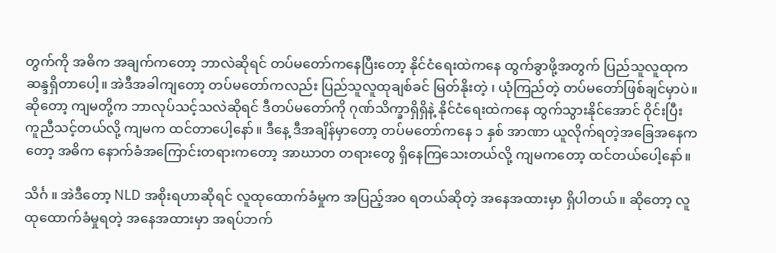တွက်ကို အဓိက အချက်ကတော့ ဘာလဲဆိုရင် တပ်မတော်ကနေပြီးတော့ နိုင်ငံရေးထဲကနေ ထွက်ခွာဖို့အတွက် ပြည်သူလူထုက ဆန္ဒရှိတာပေါ့။ အဲဒီအခါကျတော့ တပ်မတော်ကလည်း ပြည်သူလူထုချစ်ခင် မြတ်နိုးတဲ့ ၊ ယုံကြည်တဲ့ တပ်မတော်ဖြစ်ချင်မှာပဲ။ ဆိုတော့ ကျမတို့က ဘာလုပ်သင့်သလဲဆိုရင် ဒီတပ်မတော်ကို ဂုဏ်သိက္ခာရှိရှိနဲ့ နိုင်ငံရေးထဲကနေ ထွက်သွားနိုင်အောင် ဝိုင်းပြီး ကူညီသင့်တယ်လို့ ကျမက ထင်တာပေါ့နော်။ ဒီနေ့ ဒီအချိန်မှာတော့ တပ်မတော်ကနေ ၁ နှစ် အာဏာ ယူလိုက်ရတဲ့အခြေအနေကတော့ အဓိက နောက်ခံအကြောင်းတရားကတော့ အာဃာတ တရားတွေ ရှိနေကြသေးတယ်လို့ ကျမကတော့ ထင်တယ်ပေါ့နော်။

သိင်္ဂ ။ အဲဒီတော့ NLD အစိုးရဟာဆိုရင် လူထုထောက်ခံမှုက အပြည့်အ၀ ရတယ်ဆိုတဲ့ အနေအထားမှာ ရှိပါတယ်။ ဆိုတော့ လူထုထောက်ခံမှုရတဲ့ အနေအထားမှာ အရပ်ဘက်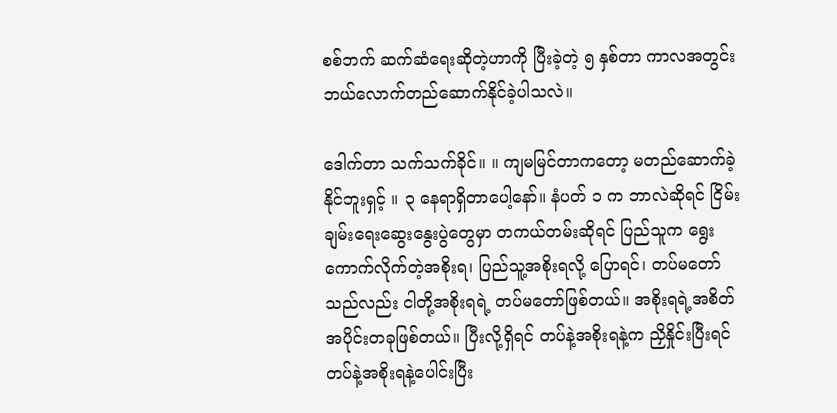စစ်ဘက် ဆက်ဆံရေးဆိုတဲ့ဟာကို ပြီးခဲ့တဲ့ ၅ နှစ်တာ ကာလအတွင်း ဘယ်လောက်တည်ဆောက်နိုင်ခဲ့ပါသလဲ။

ဒေါက်တာ သက်သက်ခိုင်။ ။ ကျမမြင်တာကတော့ မတည်ဆောက်ခဲ့နိုင်ဘူးရှင့် ။ ၃ နေရာရှိတာပေါ့နော်။ နံပတ် ၁ က ဘာလဲဆိုရင် ငြိမ်းချမ်းရေးဆွေးနွေးပွဲတွေမှာ တကယ်တမ်းဆိုရင် ပြည်သူက ရွေးကောက်လိုက်တဲ့အစိုးရ၊ ပြည်သူ့အစိုးရလို့ ပြောရင်၊ တပ်မတော်သည်လည်း ငါတို့အစိုးရရဲ့ တပ်မတော်ဖြစ်တယ်။ အစိုးရရဲ့အစိတ်အပိုင်းတခုဖြစ်တယ်။ ပြီးလို့ရှိရင် တပ်နဲ့အစိုးရနဲ့က ညှိနှိုင်းပြီးရင် တပ်နဲ့အစိုးရနဲ့ပေါင်းပြီး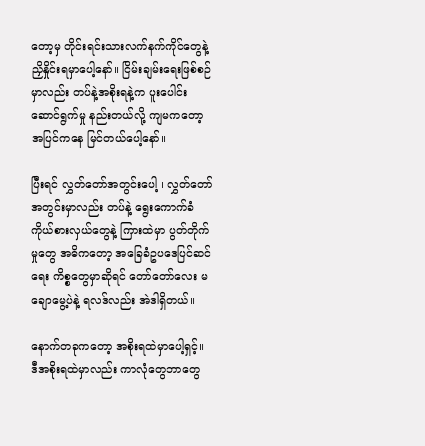တော့မှ တိုင်းရင်းသားလက်နက်ကိုင်တွေနဲ့ ညှိနှိုင်းရမှာပေါ့နော်။ ငြိမ်းချမ်းရေးဖြစ်စဉ်မှာလည်း တပ်နဲ့အစိုးရနဲ့က ပူးပေါင်းဆောင်ရွက်မှု နည်းတယ်လို့ ကျမကတော့ အပြင်ကနေ မြင်တယ်ပေါ့နော်။

ပြီးရင် လွှတ်တော်အတွင်းပေါ့ ၊ လွှတ်တော်အတွင်းမှာလည်း တပ်နဲ့ ရွေးကောက်ခံကိုယ်စားလှယ်တွေနဲ့ ကြားထဲမှာ ပွတ်တိုက်မှုတွေ အဓိကတော့ အခြေခံဥပဒေပြင်ဆင်ရေး ကိစ္စတွေမှာဆိုရင် တော်တော်လေး မချောမွေ့ပဲနဲ့ ရလဒ်လည်း အဲဒါရှိတယ်။

နောက်တခုကတော့ အစိုးရထဲမှာပေါ့ရှင့်။ ဒီအစိုးရထဲမှာလည်း ကာလုံတွေဘာတွေ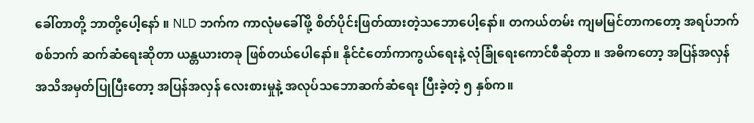ခေါ်တာတို့ ဘာတို့ပေါ့နော် ။ NLD ဘက်က ကာလုံမခေါ်ဖို့ စိတ်ပိုင်းဖြတ်ထားတဲ့သဘောပေါ့နော်။ တကယ်တမ်း ကျမမြင်တာကတော့ အရပ်ဘက် စစ်ဘက် ဆက်ဆံရေးဆိုတာ ယန္တယားတခု ဖြစ်တယ်ပေါနော်။ နိုင်ငံတော်ကာကွယ်ရေးနဲ့ လုံခြုံရေးကောင်စီဆိုတာ ။ အဓိကတော့ အပြန်အလှန် အသိအမှတ်ပြုပြီးတော့ အပြန်အလှန် လေးစားမှုနဲ့ အလုပ်သဘောဆက်ဆံရေး ပြီးခဲ့တဲ့ ၅ နှစ်က။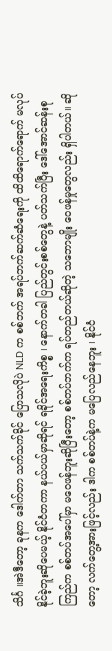သိင်္ဂ ။အဲဒီတော့ ခုနက ဒေါက်တာ သက်သက်ခိုင် ပြောသလိုပဲ NLD က စစ်ဘက် အရပ်ဘက်ဆက်ဆံရေးကို ထိထိရောက်ရောက် မလုပ်နိုင်ခဲ့ဘူးဆိုပေမယ့် နိုင်ငံတကာ နယ်ပယ်မှာဆိုရင် ရခိုင်အရေးကိစ္စ ၊ နောက်တခါ ပြည်တွင်းစစ်တွေနဲ့ ပတ်သက်ပြီး ဒေါ်အောင်ဆန်းစုကြည်က စစ်တပ်အပေါ်မှာ မဝေဖန်ဘူးဆိုပြီးတော့ စစ်တပ်ဘက်က ရပ်တည်တယ်ဆိုတဲ့ သဘောမျိုး ဝေဖန်မှုတွေလည်း ရှိပါတယ်။ ဆိုတော့ လက်တွေ့အားဖြင့်လည်း ဒါက စစ်တပ်နဲ့က မပြေလည်နေဘူး ၊ နိုင်ငံ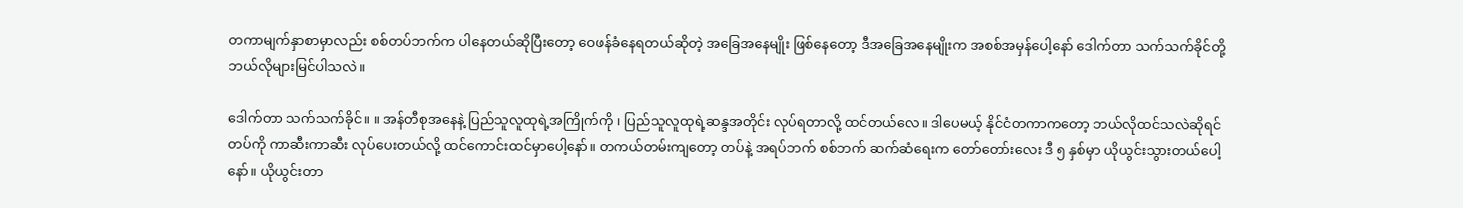တကာမျက်နှာစာမှာလည်း စစ်တပ်ဘက်က ပါနေတယ်ဆိုပြီးတော့ ဝေဖန်ခံနေရတယ်ဆိုတဲ့ အခြေအနေမျိုး ဖြစ်နေတော့ ဒီအခြေအနေမျိုးက အစစ်အမှန်ပေါ့နော် ဒေါက်တာ သက်သက်ခိုင်တို့ ဘယ်လိုများမြင်ပါသလဲ။

ဒေါက်တာ သက်သက်ခိုင်။ ။ အန်တီစုအနေနဲ့ ပြည်သူလူထုရဲ့အကြိုက်ကို ၊ ပြည်သူလူထုရဲ့ဆန္ဒအတိုင်း လုပ်ရတာလို့ ထင်တယ်လေ။ ဒါပေမယ့် နိုင်ငံတကာကတော့ ဘယ်လိုထင်သလဲဆိုရင် တပ်ကို ကာဆီးကာဆီး လုပ်ပေးတယ်လို့ ထင်ကောင်းထင်မှာပေါ့နော်။ တကယ်တမ်းကျတော့ တပ်နဲ့ အရပ်ဘက် စစ်ဘက် ဆက်ဆံရေးက တော်တော်းလေး ဒီ ၅ နှစ်မှာ ယိုယွင်းသွားတယ်ပေါ့နော်။ ယိုယွင်းတာ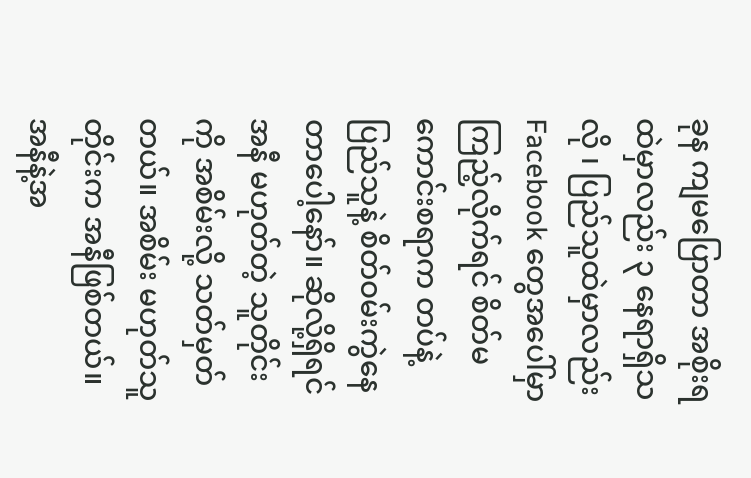ခုန ကျမပြောတာ အစိုးရထဲမှာလည်း ၃ နေရာရှိသလို ၊ ပြည်သူထဲမှာလည်း Facebook တွေအပေါ်မှာ ကြည့်လိုက်ရင် စိတ်မကောင်းစရာက တပ်နဲ့ ပြည်သူနဲ့ စိတ်ဝမ်းကွဲနေတာပေါ့နော်။ ဆိုလို့ရှိရင် အနီ မဟုတ်တဲ့ သူတိုင်းကို အစိမ်းလို့ သတ်မှတ်တယ်။ အစိမ်း မဟုတ်သူတိုင်းက အနီဖြစ်တယ်။ အနီနဲ့အ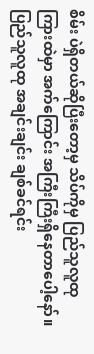စိမ်း ပဲရှိတယ်ဆိုပြီးတော့မှ သိပ်ကိုမှ ပြည်သူလူထုကြားထဲမှာ အက်ကြောင်း အကြီးကြီးရှိနေတာပေါ့နော်။ ပြည်သူလူထု အချင်းချင်း ချစ်ခင်ရင်း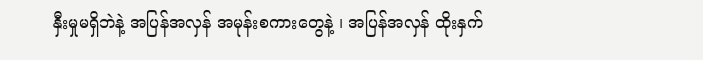နှီးမှုမရှိဘဲနဲ့ အပြန်အလှန် အမုန်းစကားတွေနဲ့ ၊ အပြန်အလှန် ထိုးနှက်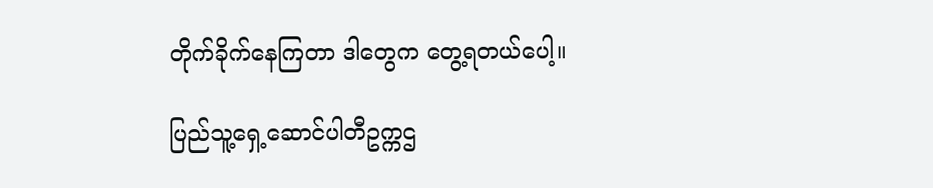တိုက်ခိုက်နေကြတာ ဒါတွေက တွေ့ရတယ်ပေါ့။

ပြည်သူ့ရှေ့ဆောင်ပါတီဥက္ကဌ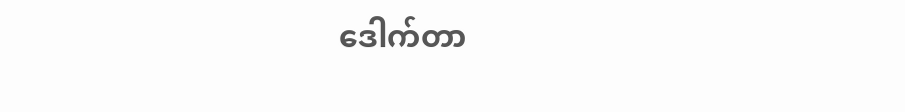ဒေါက်တာ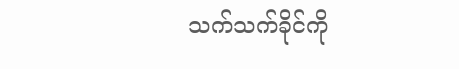သက်သက်ခိုင်ကို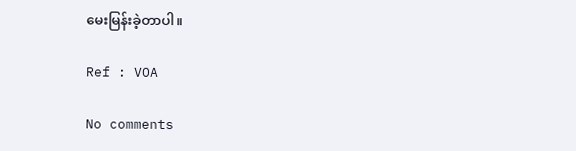မေးမြန်းခဲ့တာပါ။

Ref : VOA

No comments